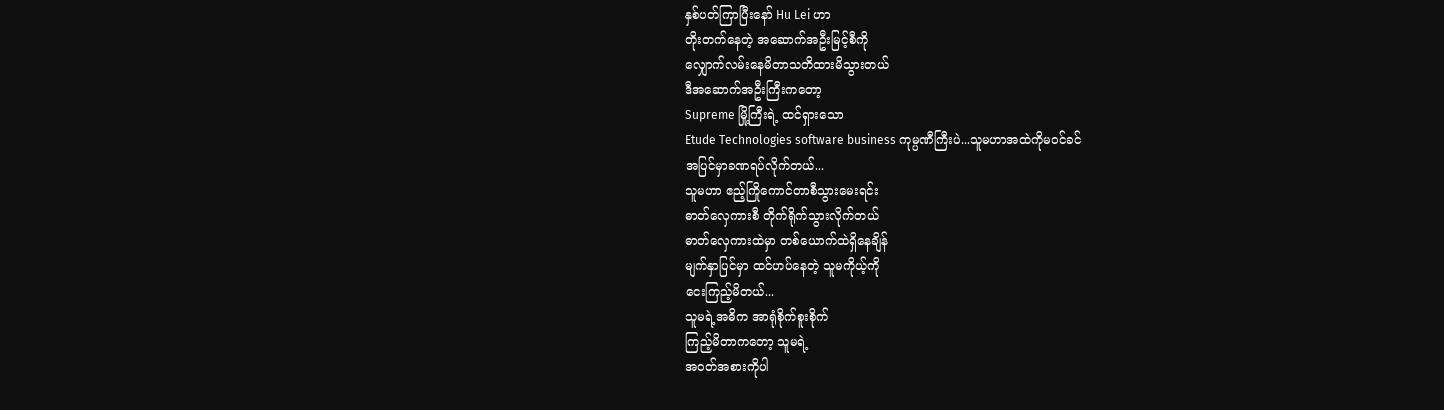နှစ်ပတ်ကြာပြီးနော် Hu Lei ဟာ
တိုးတက်နေတဲ့ အဆောက်အဦးမြင့်စီကို
လျှောက်လမ်းနေမိတာသတိထားမိသွားတယ်
ဒီအဆောက်အဦးကြီးကတော့
Supreme မြို့ကြီးရဲ့ ထင်ရှားသော
Etude Technologies software business ကုမ္ပဏီကြီးပဲ...သူမဟာအထဲကိုမဝင်ခင်
အပြင်မှာခဏရပ်လိုက်တယ်...
သူမဟာ ဧည့်ကြိုကောင်တာစီသွားမေးရင်း
ဓာတ်လှေကားစီ တိုက်ရိုက်သွားလိုက်တယ်
ဓာတ်လှေကားထဲမှာ တစ်ယောက်ထဲရှိနေချိန်
မျက်နှာပြင်မှာ ထင်ဟပ်နေတဲ့ သူမကိုယ့်ကို
ငေးကြည့်မိတယ်...
သူမရဲ့အဓိက အာရုံစိုက်စူးစိုက်
ကြည့်မိတာကတော့ သူမရဲ့
အဝတ်အစားကိုပါ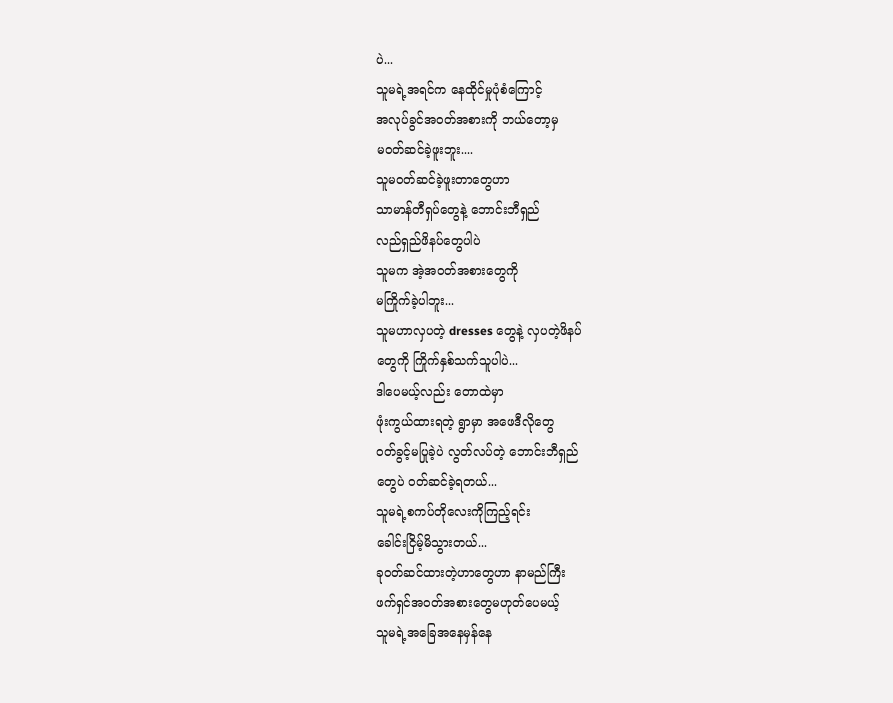ပဲ...
သူမရဲ့အရင်က နေထိုင်မှုပုံစံကြောင့်
အလုပ်ခွင်အဝတ်အစားကို ဘယ်တော့မှ
မဝတ်ဆင်ခဲ့ဖူးဘူး....
သူမဝတ်ဆင်ခဲ့ဖူးတာတွေဟာ
သာမာန်တီရှပ်တွေနဲ့ ဘောင်းဘီရှည်
လည်ရှည်ဖိနပ်တွေပါပဲ
သူမက အဲ့အဝတ်အစားတွေကို
မကြိုက်ခဲ့ပါဘူး...
သူမဟာလှပတဲ့ dresses တွေနဲ့ လှပတဲ့ဖိနပ်
တွေကို ကြိုက်နှစ်သက်သူပါပဲ...
ဒါပေမယ့်လည်း တောထဲမှာ
ဖုံးကွယ်ထားရတဲ့ ရွာမှာ အဖေဒီလိုတွေ
ဝတ်ခွင့်မပြုခဲ့ပဲ လွတ်လပ်တဲ့ ဘောင်းဘီရှည်
တွေပဲ ဝတ်ဆင်ခဲ့ရတယ်...
သူမရဲ့စကပ်တိုလေးကိုကြည့်ရင်း
ခေါင်းငြိမ့်မိသွားတယ်...
ခုဝတ်ဆင်ထားတဲ့ဟာတွေဟာ နာမည်ကြီး
ဖက်ရှင်အဝတ်အစားတွေမဟုတ်ပေမယ့်
သူမရဲ့အခြေအနေမှန်နေ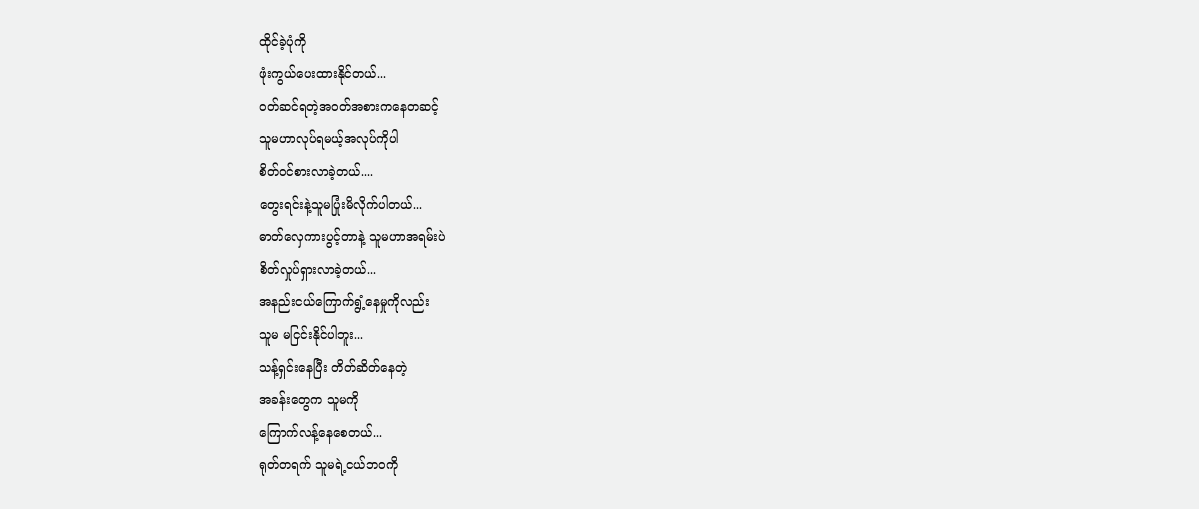ထိုင်ခဲ့ပုံကို
ဖုံးကွယ်ပေးထားနိုင်တယ်...
ဝတ်ဆင်ရတဲ့အဝတ်အစားကနေတဆင့်
သူမဟာလုပ်ရမယ့်အလုပ်ကိုပါ
စိတ်ဝင်စားလာခဲ့တယ်....
တွေးရင်းနဲ့သူမပြုံးမိလိုက်ပါတယ်...
ဓာတ်လှေကားပွင့်တာနဲ့ သူမဟာအရမ်းပဲ
စိတ်လှုပ်ရှားလာခဲ့တယ်...
အနည်းငယ်ကြောက်ရွံ့နေမှုကိုလည်း
သူမ မငြင်းနိုင်ပါဘူး...
သန့်ရှင်းနေပြီး တိတ်ဆိတ်နေတဲ့
အခန်းတွေက သူမကို
ကြောက်လန့်နေစေတယ်...
ရုတ်တရက် သူမရဲ့ငယ်ဘဝကို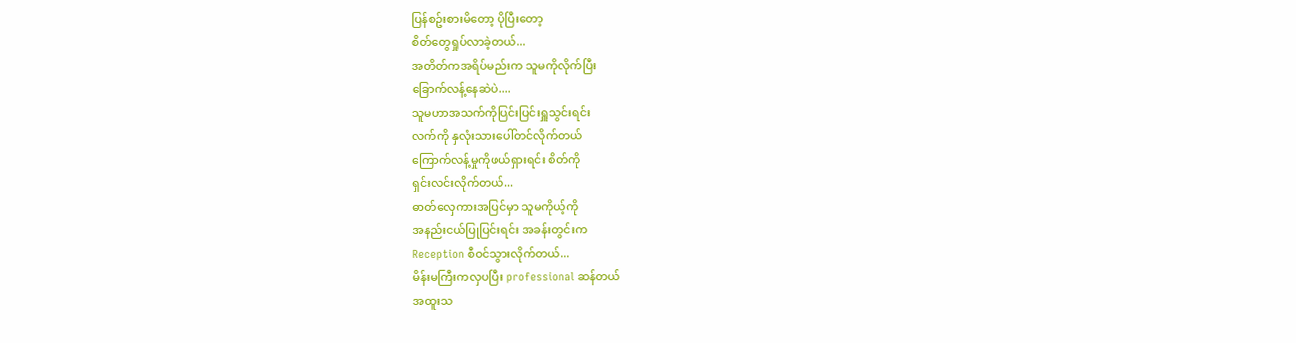ပြန်စဥ်းစားမိတော့ ပိုပြီးတော့
စိတ်တွေရှုပ်လာခဲ့တယ်...
အတိတ်ကအရိပ်မည်းက သူမကိုလိုက်ပြီး
ခြောက်လန့်နေဆဲပဲ....
သူမဟာအသက်ကိုပြင်းပြင်းရှူသွင်းရင်း
လက်ကို နှလုံးသားပေါ်တင်လိုက်တယ်
ကြောက်လန့်မှုကိုဖယ်ရှားရင်း စိတ်ကို
ရှင်းလင်းလိုက်တယ်...
ဓာတ်လှေကားအပြင်မှာ သူမကိုယ့်ကို
အနည်းငယ်ပြုပြင်းရင်း အခန်းတွင်းက
Reception စီဝင်သွားလိုက်တယ်...
မိန်းမကြီးကလှပပြီး professional ဆန်တယ်
အထူးသ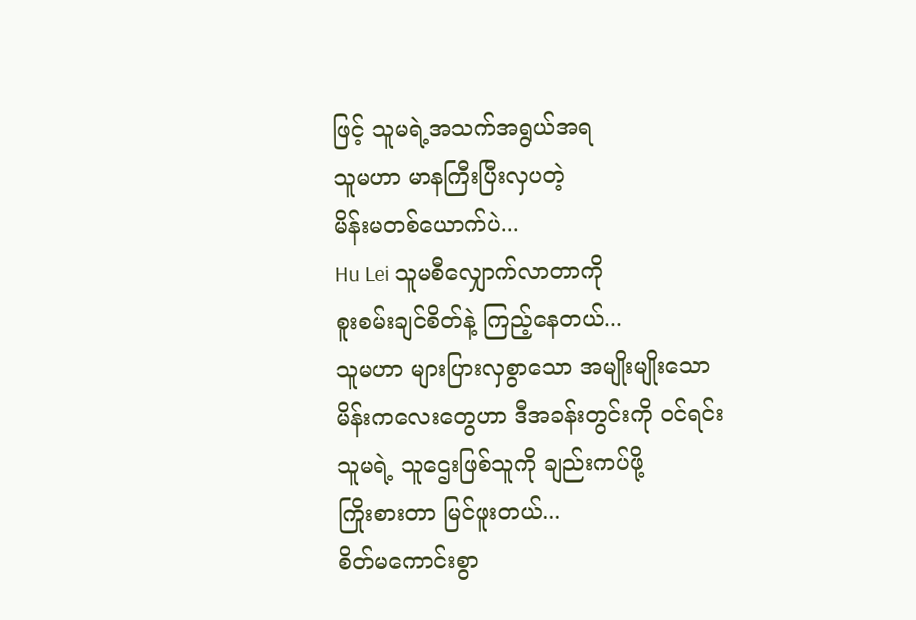ဖြင့် သူမရဲ့အသက်အရွယ်အရ
သူမဟာ မာနကြီးပြီးလှပတဲ့
မိန်းမတစ်ယောက်ပဲ...
Hu Lei သူမစီလျှောက်လာတာကို
စူးစမ်းချင်စိတ်နဲ့ ကြည့်နေတယ်...
သူမဟာ များပြားလှစွာသော အမျိုးမျိုးသော
မိန်းကလေးတွေဟာ ဒီအခန်းတွင်းကို ဝင်ရင်း
သူမရဲ့ သူဌေးဖြစ်သူကို ချည်းကပ်ဖို့
ကြိုးစားတာ မြင်ဖူးတယ်...
စိတ်မကောင်းစွာ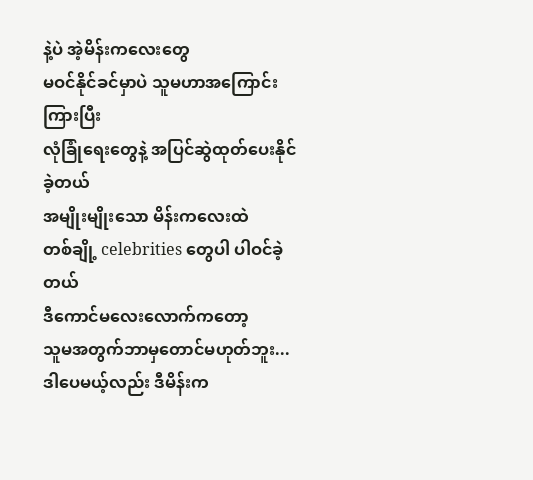နဲ့ပဲ အဲ့မိန်းကလေးတွေ
မဝင်နိုင်ခင်မှာပဲ သူမဟာအကြောင်းကြားပြီး
လုံခြုံရေးတွေနဲ့ အပြင်ဆွဲထုတ်ပေးနိုင်ခဲ့တယ်
အမျိုးမျိုးသော မိန်းကလေးထဲ
တစ်ချို့ celebrities တွေပါ ပါဝင်ခဲ့တယ်
ဒီကောင်မလေးလောက်ကတော့
သူမအတွက်ဘာမှတောင်မဟုတ်ဘူး...
ဒါပေမယ့်လည်း ဒီမိန်းက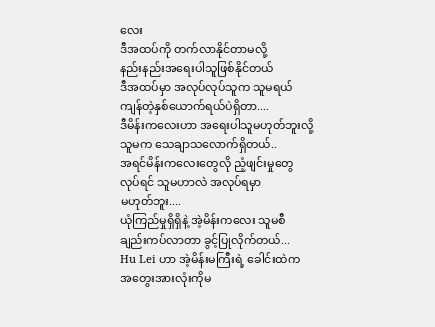လေး
ဒီအထပ်ကို တက်လာနိုင်တာမလို့
နည်းနည်းအရေးပါသူဖြစ်နိုင်တယ်
ဒီအထပ်မှာ အလုပ်လုပ်သူက သူမရယ်
ကျန်တဲ့နှစ်ယောက်ရယ်ပဲရှိတာ....
ဒီမိန်းကလေးဟာ အရေးပါသူမဟုတ်ဘူးလို့
သူမက သေချာသလောက်ရှိတယ်..
အရင်မိန်းကလေးတွေလို ညံ့ဖျင်းမှုတွေ
လုပ်ရင် သူမဟာလဲ အလုပ်ရမှာ
မဟုတ်ဘူး....
ယုံကြည်မှုရှိရှိနဲ့ အဲ့မိန်းကလေး သူမစီ
ချည်းကပ်လာတာ ခွင့်ပြုလိုက်တယ်...
Hu Lei ဟာ အဲ့မိန်းမကြီးရဲ့ ခေါင်းထဲက
အတွေးအားလုံးကိုမ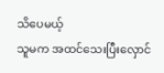သိပေမယ့်
သူမက အထင်သေးပြီးလှောင်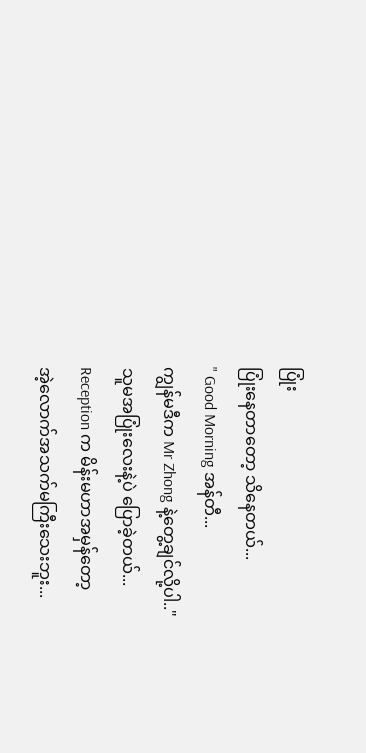ပြုံး
ပြုံးနေတာတော့ သိနေတယ်...
" Good Morning အန်တီ...
ကျွန်မဒီက Mr Zhong နဲ့တွေ့ချင်လို့ပါ.."
သူမအပြုံးလေးနဲ့ပဲ ပြောခဲ့တယ်...
Reception က မိန်းမဟာအမှန်တော့
အဲ့လောက်အသက်မကြီးသေးဘူး...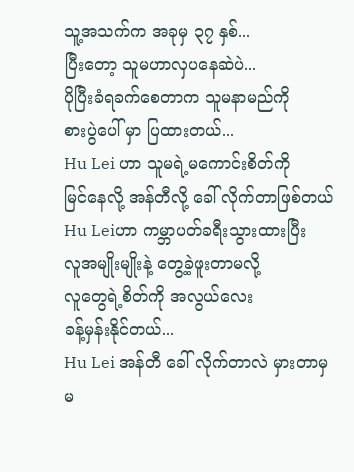သူ့အသက်က အခုမှ ၃၇ နှစ်...
ပြီးတော့ သူမဟာလှပနေဆဲပဲ...
ပိုပြီးခံရခက်စေတာက သူမနာမည်ကို
စားပွဲပေါ် မှာ ပြထားတယ်...
Hu Lei ဟာ သူမရဲ့မကောင်းစိတ်ကို
မြင်နေလို့ အန်တီလို့ ခေါ် လိုက်တာဖြစ်တယ်
Hu Leiဟာ ကမ္ဘာပတ်ခရီးသွားထားပြီး
လူအမျိုးမျိုးနဲ့ တွေ့ခဲ့ဖူးတာမလို့
လူတွေရဲ့စိတ်ကို အလွယ်လေး
ခန့်မှန်းနိုင်တယ်...
Hu Lei အန်တီ ခေါ် လိုက်တာလဲ မှားတာမှ
မ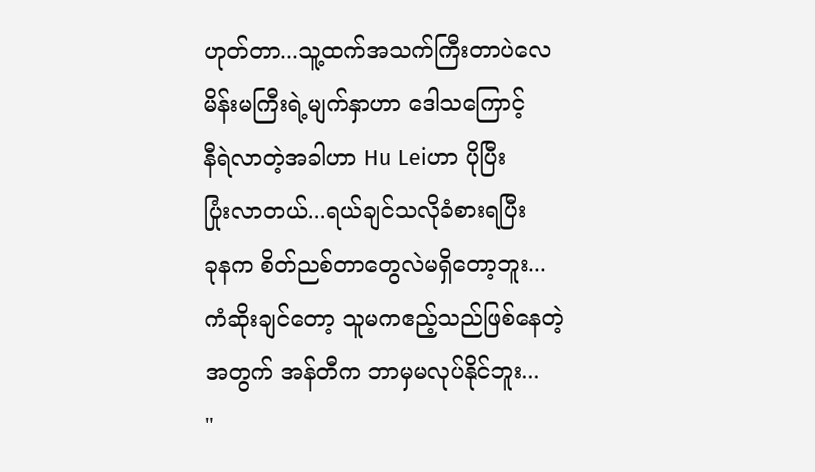ဟုတ်တာ...သူ့ထက်အသက်ကြီးတာပဲလေ
မိန်းမကြီးရဲ့မျက်နှာဟာ ဒေါသကြောင့်
နီရဲလာတဲ့အခါဟာ Hu Leiဟာ ပိုပြီး
ပြုံးလာတယ်...ရယ်ချင်သလိုခံစားရပြီး
ခုနက စိတ်ညစ်တာတွေလဲမရှိတော့ဘူး...
ကံဆိုးချင်တော့ သူမကဧည့်သည်ဖြစ်နေတဲ့
အတွက် အန်တီက ဘာမှမလုပ်နိုင်ဘူး...
"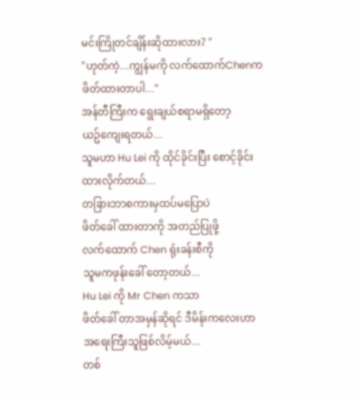မင်းကြိုတင်ချိန်းဆိုထားလား? "
"ဟုတ်ကဲ့...ကျွန်မကို လက်ထောက်Chenက
ဖိတ်ထားတာပါ..."
အန်တီကြီးက ရွေးချယ်စရာမရှိတော့
ယဥ်ကျေးရတယ်...
သူမဟာ Hu Lei ကို ထိုင်ခိုင်းပြီး စောင့်ခိုင်း
ထားလိုက်တယ်...
တခြားဘာစကားမှထပ်မပြောပဲ
ဖိတ်ခေါ် ထားတာကို အတည်ပြုဖို့
လက်ထောက် Chen ရုံးခန်းစီကို
သူမကဖုန်းခေါ် တော့တယ်...
Hu Lei ကို Mr Chen ကသာ
ဖိတ်ခေါ် တာအမှန်ဆိုရင် ဒီမိန်းကလေးဟာ
အရေးကြီးသူဖြစ်လိမ့်မယ်...
တစ်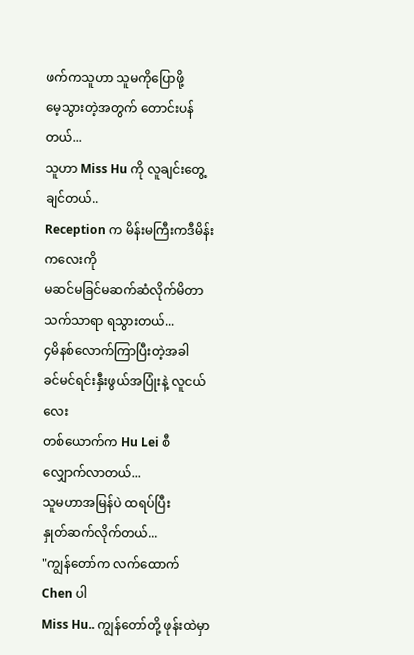ဖက်ကသူဟာ သူမကိုပြောဖို့
မေ့သွားတဲ့အတွက် တောင်းပန်တယ်...
သူဟာ Miss Hu ကို လူချင်းတွေ့ချင်တယ်..
Reception က မိန်းမကြီးကဒီမိန်းကလေးကို
မဆင်မခြင်မဆက်ဆံလိုက်မိတာ သက်သာရာ ရသွားတယ်...
၄မိနစ်လောက်ကြာပြီးတဲ့အခါ
ခင်မင်ရင်းနှီးဖွယ်အပြုံးနဲ့ လူငယ်လေး
တစ်ယောက်က Hu Lei စီ
လျှောက်လာတယ်...
သူမဟာအမြန်ပဲ ထရပ်ပြီး
နှုတ်ဆက်လိုက်တယ်...
"ကျွန်တော်က လက်ထောက် Chen ပါ
Miss Hu.. ကျွန်တော်တို့ ဖုန်းထဲမှာ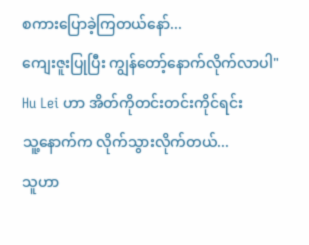စကားပြောခဲ့ကြတယ်နော်...
ကျေးဇူးပြုပြီး ကျွန်တော့်နောက်လိုက်လာပါ"
Hu Lei ဟာ အိတ်ကိုတင်းတင်းကိုင်ရင်း
သူ့နောက်က လိုက်သွားလိုက်တယ်...
သူဟာ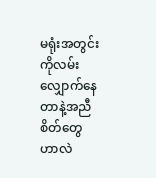မရုံးအတွင်းကိုလမ်းလျှောက်နေတာနဲ့အညီ စိတ်တွေဟာလဲ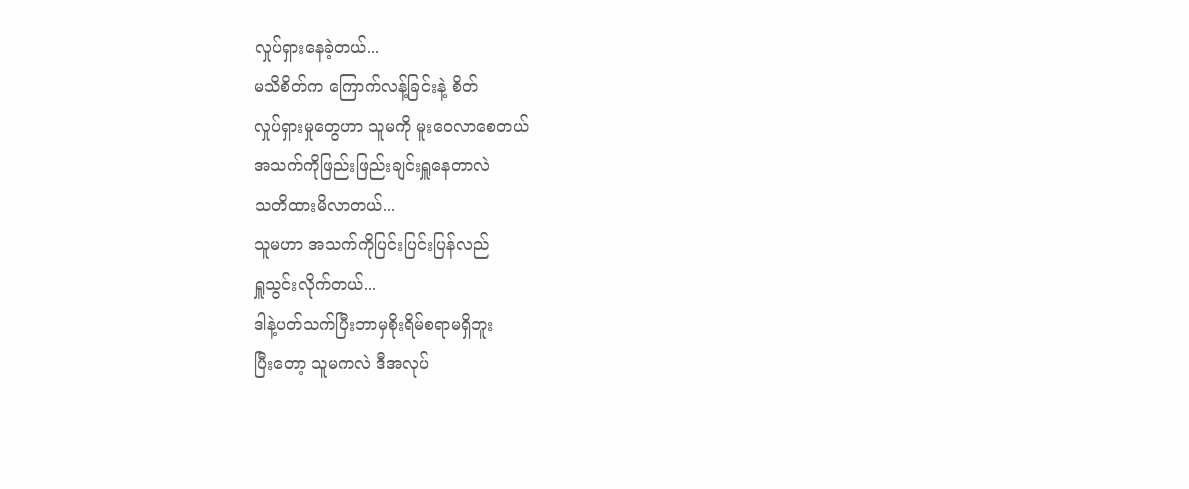လှုပ်ရှားနေခဲ့တယ်...
မသိစိတ်က ကြောက်လန့်ခြင်းနဲ့ စိတ်
လှုပ်ရှားမှုတွေဟာ သူမကို မူးဝေလာစေတယ်
အသက်ကိုဖြည်းဖြည်းချင်းရှူနေတာလဲ
သတိထားမိလာတယ်...
သူမဟာ အသက်ကိုပြင်းပြင်းပြန်လည်
ရှူသွင်းလိုက်တယ်...
ဒါနဲ့ပတ်သက်ပြီးဘာမှစိုးရိမ်စရာမရှိဘူး
ပြီးတော့ သူမကလဲ ဒီအလုပ်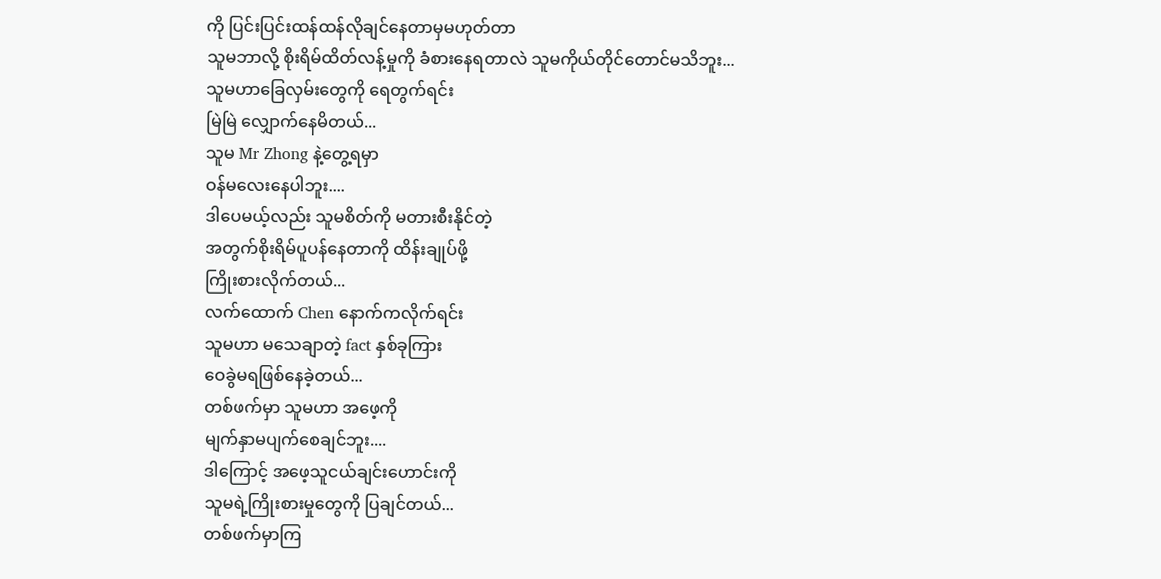ကို ပြင်းပြင်းထန်ထန်လိုချင်နေတာမှမဟုတ်တာ
သူမဘာလို့ စိုးရိမ်ထိတ်လန့်မှုကို ခံစားနေရတာလဲ သူမကိုယ်တိုင်တောင်မသိဘူး...
သူမဟာခြေလှမ်းတွေကို ရေတွက်ရင်း
မြဲမြဲ လျှောက်နေမိတယ်...
သူမ Mr Zhong နဲ့တွေ့ရမှာ
ဝန်မလေးနေပါဘူး....
ဒါပေမယ့်လည်း သူမစိတ်ကို မတားစီးနိုင်တဲ့
အတွက်စိုးရိမ်ပူပန်နေတာကို ထိန်းချုပ်ဖို့
ကြိုးစားလိုက်တယ်...
လက်ထောက် Chen နောက်ကလိုက်ရင်း
သူမဟာ မသေချာတဲ့ fact နှစ်ခုကြား
ဝေခွဲမရဖြစ်နေခဲ့တယ်...
တစ်ဖက်မှာ သူမဟာ အဖေ့ကို
မျက်နှာမပျက်စေချင်ဘူး....
ဒါကြောင့် အဖေ့သူငယ်ချင်းဟောင်းကို
သူမရဲ့ကြိုးစားမှုတွေကို ပြချင်တယ်...
တစ်ဖက်မှာကြ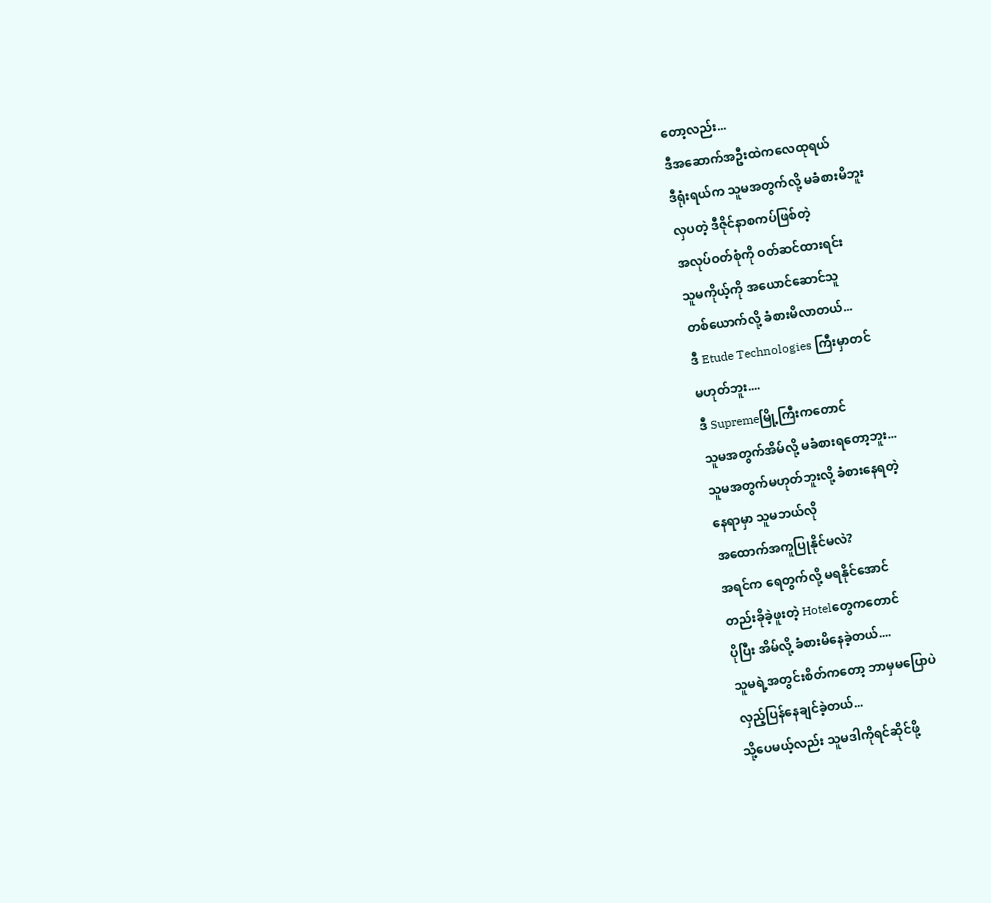တော့လည်း...
ဒီအဆောက်အဦးထဲကလေထုရယ်
ဒီရုံးရယ်က သူမအတွက်လို့ မခံစားမိဘူး
လှပတဲ့ ဒီဇိုင်နာစကပ်ဖြစ်တဲ့
အလုပ်ဝတ်စုံကို ဝတ်ဆင်ထားရင်း
သူမကိုယ့်ကို အယောင်ဆောင်သူ
တစ်ယောက်လို့ ခံစားမိလာတယ်...
ဒီ Etude Technologies ကြီးမှာတင်
မဟုတ်ဘူး....
ဒီ Supremeမြို့ကြီးကတောင်
သူမအတွက်အိမ်လို့ မခံစားရတော့ဘူး...
သူမအတွက်မဟုတ်ဘူးလို့ ခံစားနေရတဲ့
နေရာမှာ သူမဘယ်လို
အထောက်အကူပြုနိုင်မလဲ?
အရင်က ရေတွက်လို့ မရနိုင်အောင်
တည်းခိုခဲ့ဖူးတဲ့ Hotelတွေကတောင်
ပိုပြီး အိမ်လို့ ခံစားမိနေခဲ့တယ်....
သူမရဲ့အတွင်းစိတ်ကတော့ ဘာမှမပြောပဲ
လှည့်ပြန်နေချင်ခဲ့တယ်...
သို့ပေမယ့်လည်း သူမဒါကိုရင်ဆိုင်ဖို့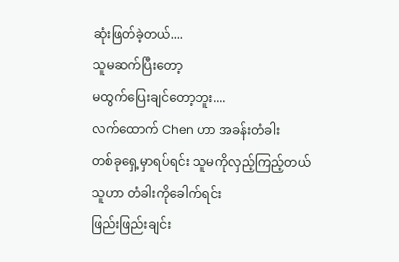ဆုံးဖြတ်ခဲ့တယ်....
သူမဆက်ပြီးတော့
မထွက်ပြေးချင်တော့ဘူး....
လက်ထောက် Chen ဟာ အခန်းတံခါး
တစ်ခုရှေ့မှာရပ်ရင်း သူမကိုလှည့်ကြည့်တယ်
သူဟာ တံခါးကိုခေါက်ရင်း
ဖြည်းဖြည်းချင်း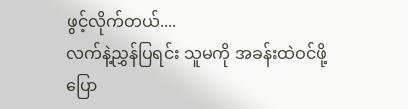ဖွင့်လိုက်တယ်....
လက်နဲ့ညွှန်ပြရင်း သူမကို အခန်းထဲဝင်ဖို့
ပြော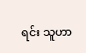ရင်း သူဟာ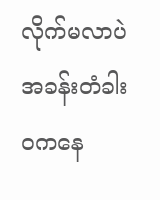လိုက်မလာပဲ
အခန်းတံခါးဝကနေ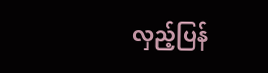လှည့်ပြန်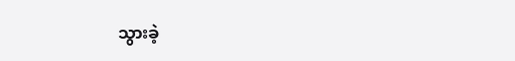သွားခဲ့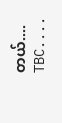တယ်....
TBC....